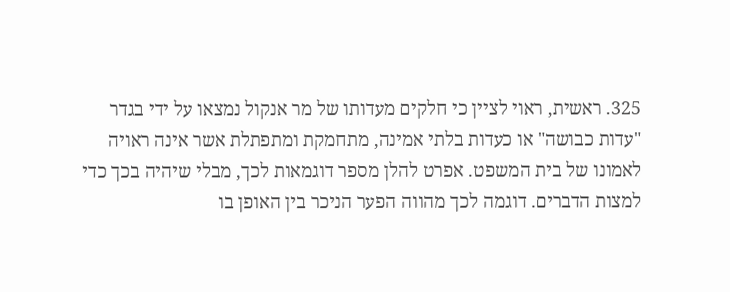325. ראשית, ראוי לציין כי חלקים מעדותו של מר אנקול נמצאו על ידי בגדר "עדות כבושה" או כעדות בלתי אמינה, מתחמקת ומתפתלת אשר אינה ראויה לאמונו של בית המשפט. אפרט להלן מספר דוגמאות לכך, מבלי שיהיה בכך כדי למצות הדברים. דוגמה לכך מהווה הפער הניכר בין האופן בו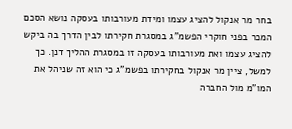בחר מר אנקול להציג עצמו ומידת מעורבותו בעסקה נושא הסכם המכר בפני חוקרי הפשמ"ג במסגרת חקירתו לבין הדרך בה ביקש להציג עצמו ואת מעורבותו בעסקה זו במסגרת ההליך דנן. כך למשל, ציין מר אנקול בחקירתו בפשמ"ג כי הוא זה שניהל את המו"מ מול החברה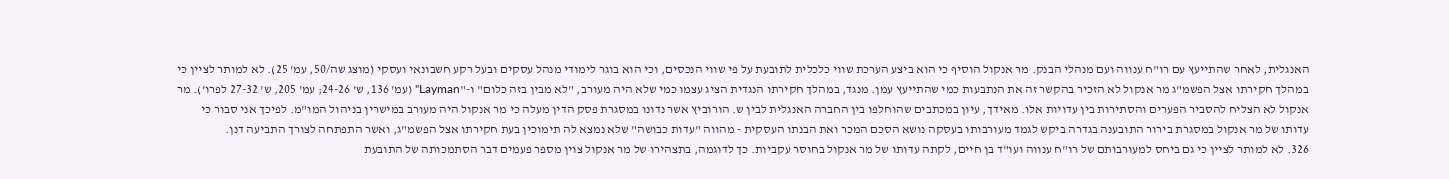האנגלית, לאחר שהתייעץ עם רו"ח ענווה ועם מנהלי הבנק. מר אנקול הוסיף כי הוא ביצע הערכת שווי כלכלית לתובעת על פי שווי הנכסים, וכי הוא בוגר לימודי מנהל עסקים ובעל רקע חשבונאי ועסקי (מוצג שה/50, עמ' 25). לא למותר לציין כי במהלך חקירתו אצל הפשמ"ג מר אנקול לא הזכיר בהקשר זה את הנתבעות כמי שהתייעץ עמן. מנגד, במהלך חקירתו הנגדית הציג עצמו כמי שלא היה מעורב, "לא מבין בזה כלום" ו-"Layman" (עמ' 136, ש' 24-26; עמ' 205, ש' 27-32 לפרו'). מר אנקול לא הצליח להסביר הפערים והסתירות בין עדויות אלו. מאידך, עיון במכתבים שהוחלפו בין החברה האנגלית לבין ש. הורוביץ אשר נדונו במסגרת פסק הדין מעלה כי מר אנקול היה מעורב במישרין בניהול המו"מ. לפיכך אני סבור כי עדותו של מר אנקול במסגרת בירור התובענה בגדרה ביקש לגמד מעורבותו בעסקה נושא הסכם המכר ואת הבנתו העסקית - מהווה "עדות כבושה" שלא נמצא לה תימוכין בעת חקירתו אצל הפשמ"ג, ואשר התפתחה לצורך התביעה דנן.
326. לא למותר לציין כי גם ביחס למעורבותם של רו"ח ענווה ועו"ד בן חיים, לקתה עדותו של מר אנקול בחוסר עקביות. כך לדוגמה, בתצהירו של מר אנקול צוין מספר פעמים דבר הסתמכותה של התובעת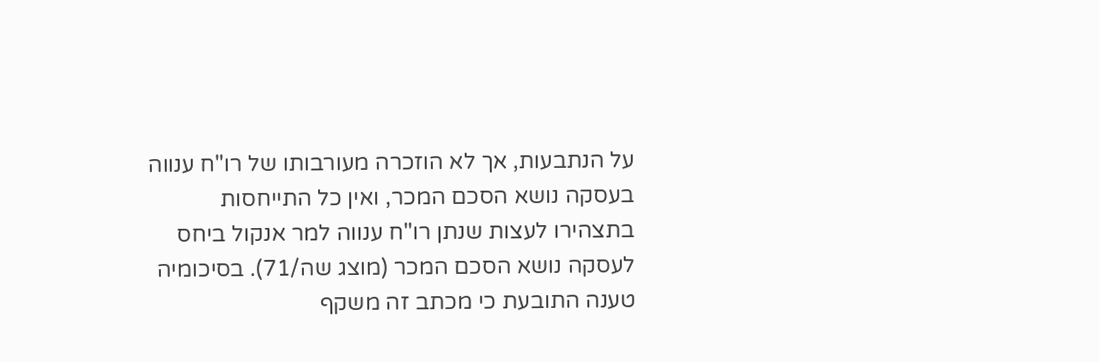על הנתבעות, אך לא הוזכרה מעורבותו של רו"ח ענווה בעסקה נושא הסכם המכר, ואין כל התייחסות בתצהירו לעצות שנתן רו"ח ענווה למר אנקול ביחס לעסקה נושא הסכם המכר (מוצג שה/71). בסיכומיה טענה התובעת כי מכתב זה משקף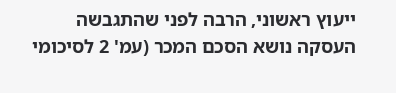ייעוץ ראשוני, הרבה לפני שהתגבשה העסקה נושא הסכם המכר (עמ' 2 לסיכומי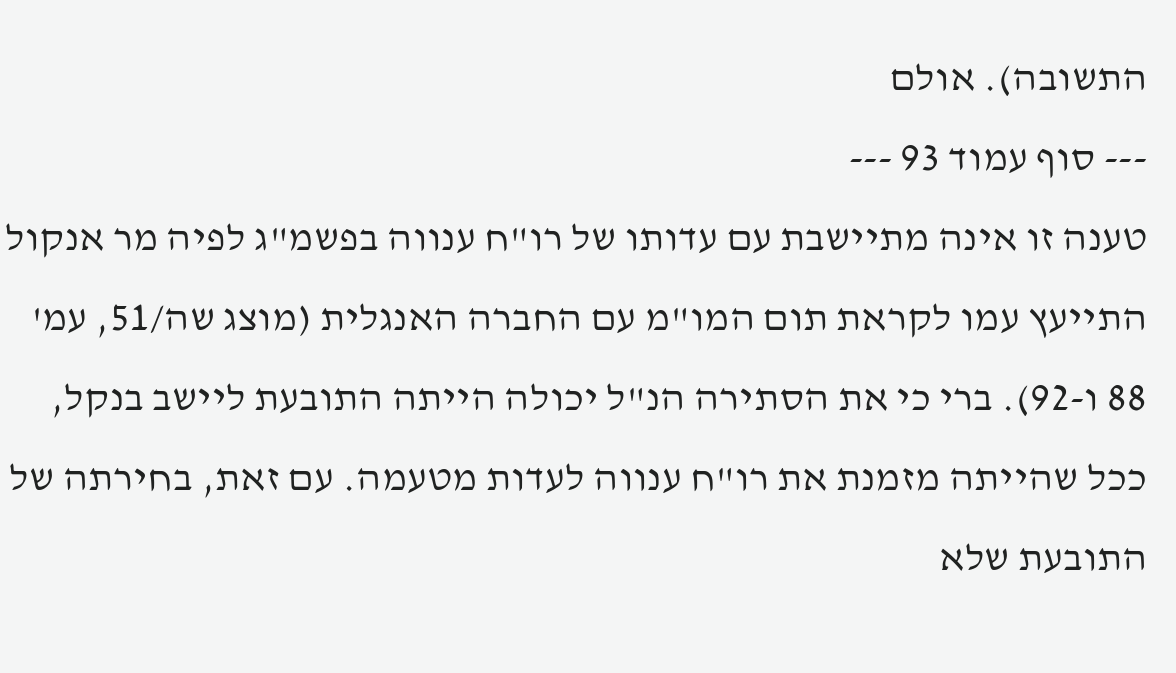התשובה). אולם
--- סוף עמוד 93 ---
טענה זו אינה מתיישבת עם עדותו של רו"ח ענווה בפשמ"ג לפיה מר אנקול התייעץ עמו לקראת תום המו"מ עם החברה האנגלית (מוצג שה/51, עמ' 88 ו-92). ברי כי את הסתירה הנ"ל יכולה הייתה התובעת ליישב בנקל, ככל שהייתה מזמנת את רו"ח ענווה לעדות מטעמה. עם זאת, בחירתה של התובעת שלא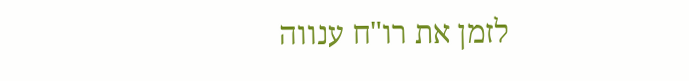לזמן את רו"ח ענווה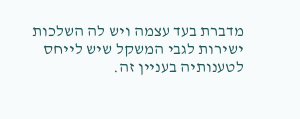מדברת בעד עצמה ויש לה השלכות ישירות לגבי המשקל שיש לייחס לטענותיה בעניין זה.